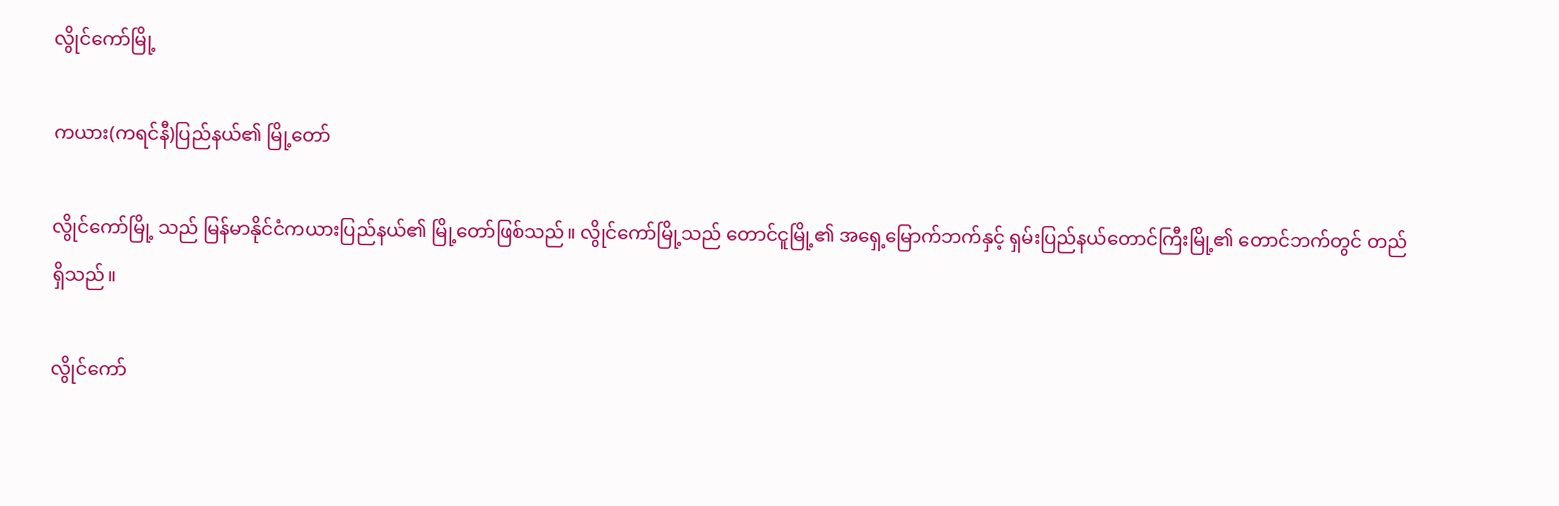လွိုင်ကော်မြို့

ကယား(ကရင်နီ)ပြည်နယ်၏ မြို့တော်

လွိုင်ကော်မြို့ သည် မြန်မာနိုင်ငံကယားပြည်နယ်‌၏ မြို့တော်ဖြစ်သည်။ လွိုင်ကော်မြို့သည် တောင်ငူမြို့၏ အရှေ့မြောက်ဘက်နှင့် ရှမ်းပြည်နယ်တောင်ကြီးမြို့၏ တောင်ဘက်တွင် တည်ရှိသည်။

လွိုင်ကော်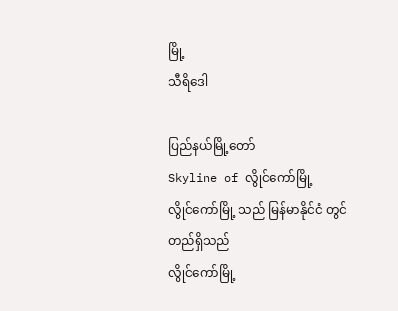မြို့
သီရိဒေါ

ပြည်နယ်မြို့တော်
Skyline of လွိုင်ကော်မြို့
လွိုင်ကော်မြို့ သည် မြန်မာနိုင်ငံ တွင် တည်ရှိသည်
လွိုင်ကော်မြို့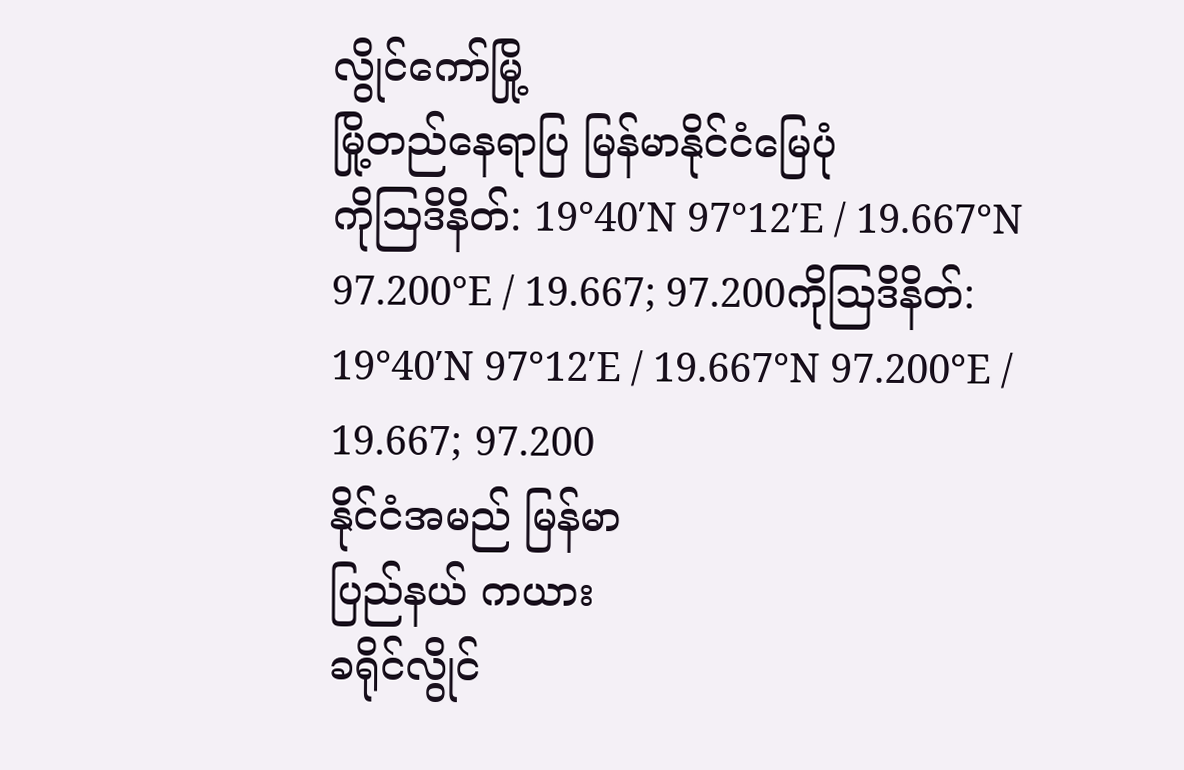လွိုင်ကော်မြို့
မြို့တည်နေရာပြ မြန်မာနိုင်ငံမြေပုံ
ကိုဩဒိနိတ်: 19°40′N 97°12′E / 19.667°N 97.200°E / 19.667; 97.200ကိုဩဒိနိတ်: 19°40′N 97°12′E / 19.667°N 97.200°E / 19.667; 97.200
နိုင်ငံအမည် မြန်မာ
ပြည်နယ် ကယား
ခရိုင်လွိုင်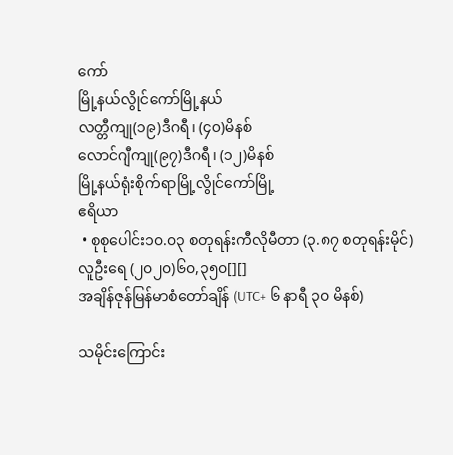ကော်
မြို့နယ်လွိုင်ကော်မြို့နယ်
လတ္တီကျု(၁၉)ဒီဂရီ၊ (၄၀)မိနစ်
လောင်ဂျီကျု(၉၇)ဒီဂရီ၊ (၁၂)မိနစ်
မြို့နယ်ရုံးစိုက်ရာမြို့လွိုင်ကော်မြို့
ဧရိယာ
 • စုစုပေါင်း၁၀.၀၃ စတုရန်းကီလိုမီတာ (၃.၈၇ စတုရန်းမိုင်)
လူဦးရေ (၂၀၂၀)၆၀,၃၅၀[][]
အချိန်ဇုန်မြန်မာစံတော်ချိန် (UTC+ ၆ နာရီ ၃၀ မိနစ်)

သမိုင်းကြောင်း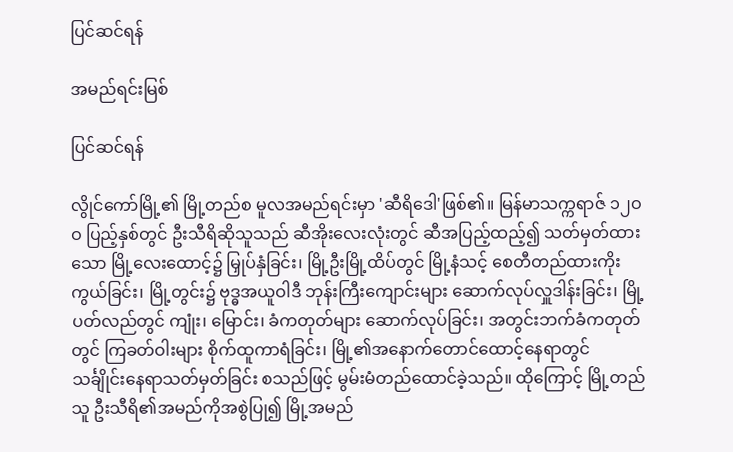ပြင်ဆင်ရန်

အမည်ရင်းမြစ်

ပြင်ဆင်ရန်

လွိုင်ကော်မြို့၏ မြို့တည်စ မူလအမည်ရင်းမှာ 'ဆီရိဒေါ'ဖြစ်၏။ မြန်မာသက္ကရာဇ် ၁၂ဝဝ ပြည့်နှစ်တွင် ဦးသီရိဆိုသူသည် ဆီအိုးလေးလုံးတွင် ဆီအပြည့်ထည့်၍ သတ်မှတ်ထားသော မြို့လေးထောင့်၌ မြှုပ်နှံခြင်း၊ မြို့ဦးမြို့ထိပ်တွင် မြို့နံသင့် စေတီတည်ထားကိုးကွယ်ခြင်း၊ မြို့တွင်း၌ ဗုဒ္ဓအယူဝါဒီ ဘုန်းကြီးကျောင်းများ ဆောက်လုပ်လှူဒါန်းခြင်း၊ မြို့ပတ်လည်တွင် ကျုံး၊ မြောင်း၊ ခံကတုတ်များ ဆောက်လုပ်ခြင်း၊ အတွင်းဘက်ခံကတုတ်တွင် ကြခတ်ဝါးများ စိုက်ထူကာရံခြင်း၊ မြို့၏အနောက်တောင်ထောင့်နေရာတွင် သင်္ချိုင်းနေရာသတ်မှတ်ခြင်း စသည်ဖြင့် မွမ်းမံတည်ထောင်ခဲ့သည်။ ထိုကြောင့် မြို့တည်သူ ဦးသီရိ၏အမည်ကိုအစွဲပြု၍ မြို့အမည်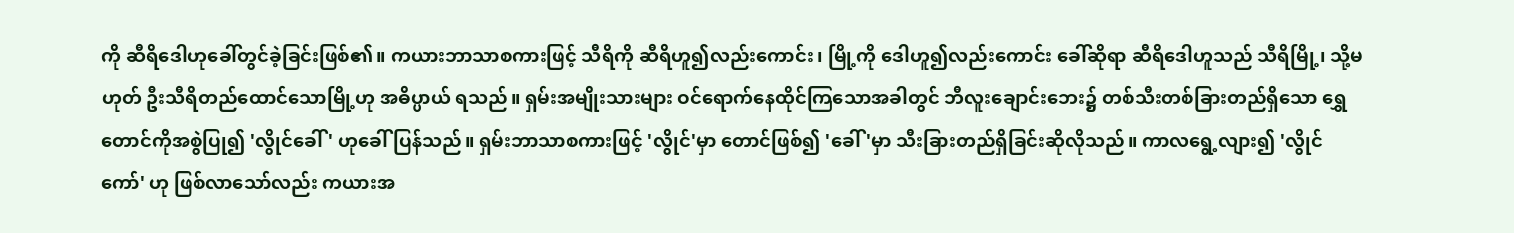ကို ဆီရိဒေါဟုခေါ်တွင်ခဲ့ခြင်းဖြစ်၏။ ကယားဘာသာစကားဖြင့် သီရိကို ဆီရိဟူ၍လည်းကောင်း၊ မြို့ကို ဒေါဟူ၍လည်းကောင်း ခေါ်ဆိုရာ ဆီရိဒေါဟူသည် သီရိမြို့၊ သို့မဟုတ် ဦးသီရိတည်ထောင်သောမြို့ဟု အဓိပ္ပာယ် ရသည်။ ရှမ်းအမျိုးသားများ ဝင်ရောက်နေထိုင်ကြသောအခါတွင် ဘီလူးချောင်းဘေး၌ တစ်သီးတစ်ခြားတည်ရှိသော ရွှေတောင်ကိုအစွဲပြု၍ 'လွိုင်ခေါ်' ဟုခေါ်ပြန်သည်။ ရှမ်းဘာသာစကားဖြင့် 'လွိုင်'မှာ တောင်ဖြစ်၍ 'ခေါ်'မှာ သီးခြားတည်ရှိခြင်းဆိုလိုသည်။ ကာလရွေ့လျား၍ 'လွိုင်ကော်' ဟု ဖြစ်လာသော်လည်း ကယားအ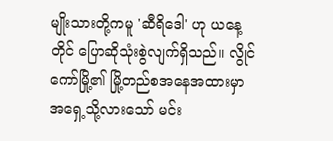မျိုးသားတို့ကမူ 'ဆီရိဒေါ' ဟု ယနေ့တိုင် ပြောဆိုသုံးစွဲလျက်ရှိသည်။ လွိုင်ကော်မြို့၏ မြို့တည်စအနေအထားမှာ အရှေ့သို့လားသော် မင်း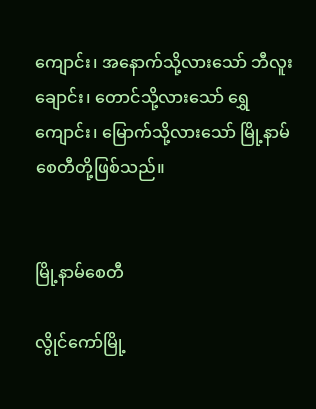ကျောင်း၊ အနောက်သို့လားသော် ဘီလူးချောင်း၊ တောင်သို့လားသော် ရွှေကျောင်း၊ မြောက်သို့လားသော် မြို့နာမ်စေတီတို့ဖြစ်သည်။


မြို့နာမ်စေတီ

လွိုင်ကော်မြို့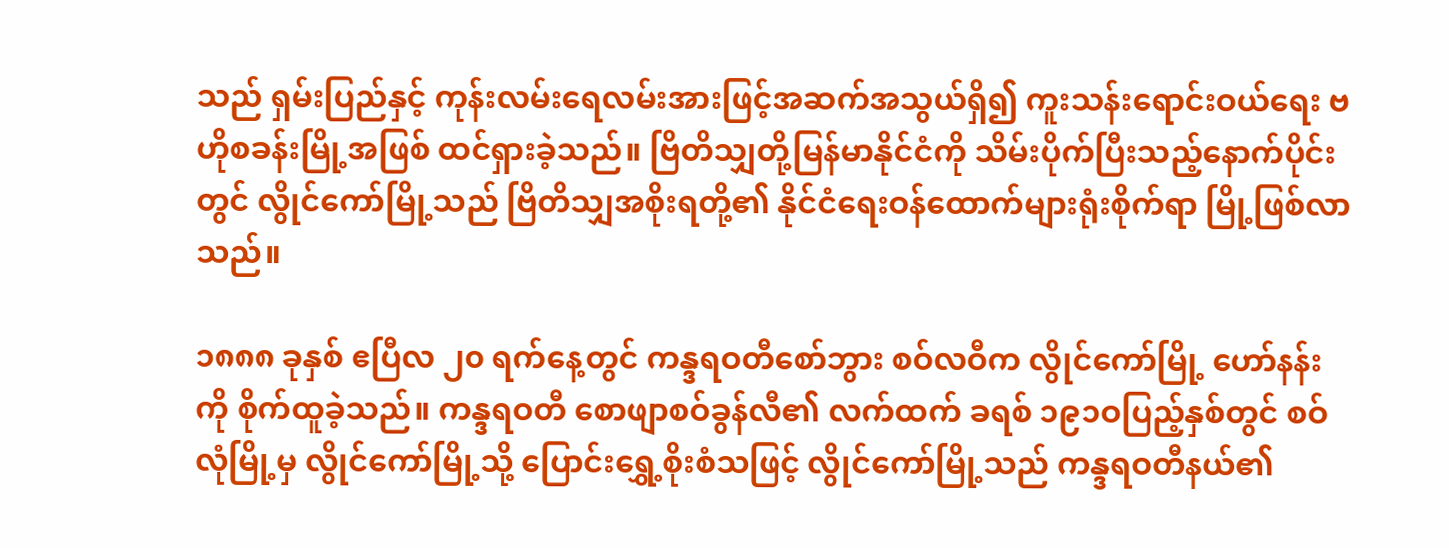သည် ရှမ်းပြည်နှင့် ကုန်းလမ်းရေလမ်းအားဖြင့်အဆက်အသွယ်ရှိ၍ ကူးသန်းရောင်းဝယ်ရေး ဗဟိုစခန်းမြို့အဖြစ် ထင်ရှားခဲ့သည်။ ဗြိတိသျှတို့မြန်မာနိုင်ငံကို သိမ်းပိုက်ပြီးသည့်နောက်ပိုင်းတွင် လွိုင်ကော်မြို့သည် ဗြိတိသျှအစိုးရတို့၏ နိုင်ငံရေးဝန်ထောက်များရုံးစိုက်ရာ မြို့ဖြစ်လာသည်။

၁၈၈၈ ခုနှစ် ဧပြီလ ၂၀ ရက်နေ့တွင် ကန္ဒရဝတီစော်ဘွား စဝ်လဝီက လွိုင်ကော်မြို့ ဟော်နန်းကို စိုက်ထူခဲ့သည်။ ကန္ဒရဝတီ စောဖျာစဝ်ခွန်လီ၏ လက်ထက် ခရစ် ၁၉၁ဝပြည့်နှစ်တွင် စဝ်လုံမြို့မှ လွိုင်ကော်မြို့သို့ ပြောင်းရွှေ့စိုးစံသဖြင့် လွိုင်ကော်မြို့သည် ကန္ဒရဝတီနယ်၏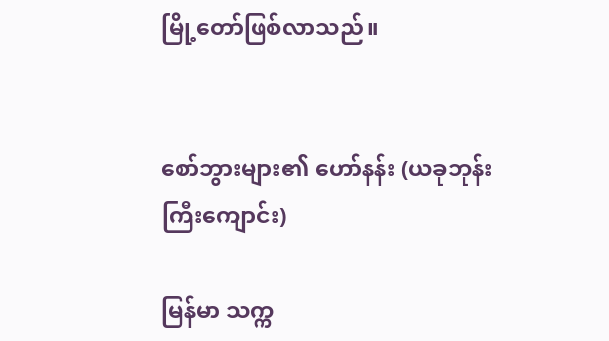မြို့တော်ဖြစ်လာသည်။


စော်ဘွားများ၏ ဟော်နန်း (ယခုဘုန်းကြီးကျောင်း)

မြန်မာ သက္က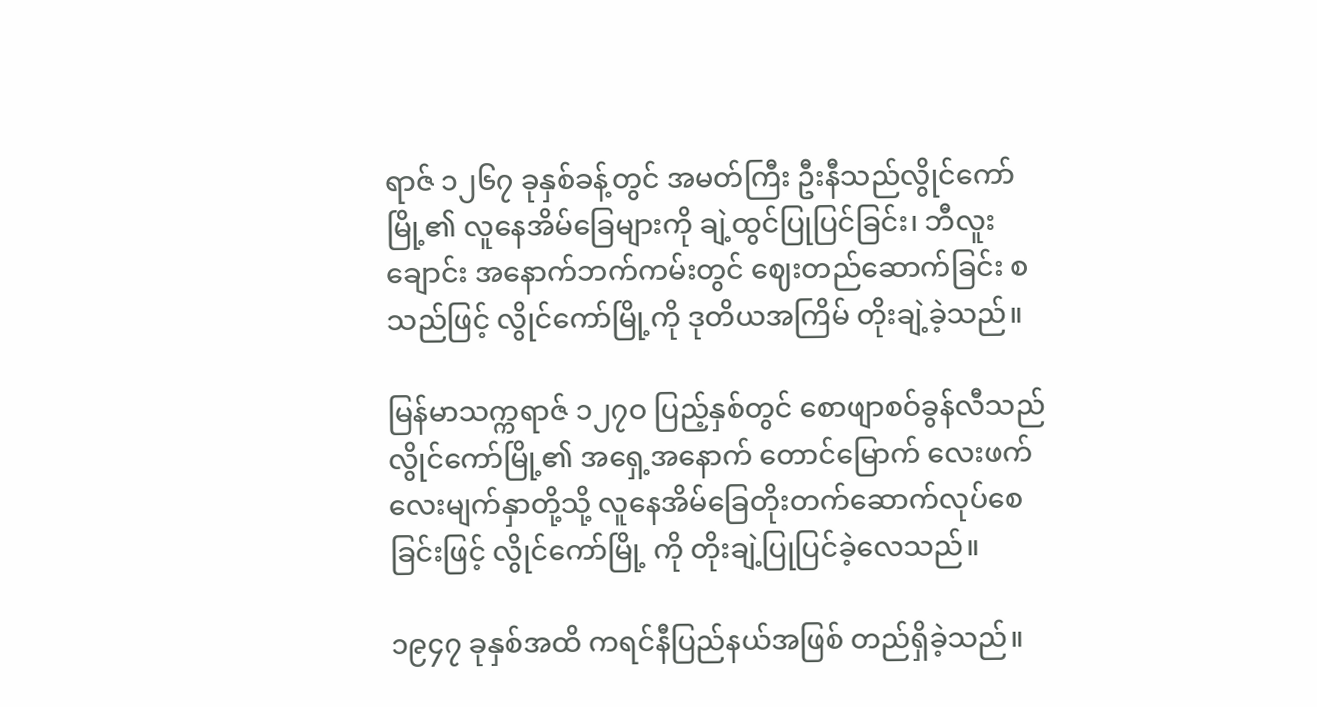ရာဇ် ၁၂၆၇ ခုနှစ်ခန့်တွင် အမတ်ကြီး ဦးနီသည်လွိုင်ကော်မြို့၏ လူနေအိမ်ခြေများကို ချဲ့ထွင်ပြုပြင်ခြင်း၊ ဘီလူးချောင်း အနောက်ဘက်ကမ်းတွင် ဈေးတည်ဆောက်ခြင်း စသည်ဖြင့် လွိုင်ကော်မြို့ကို ဒုတိယအကြိမ် တိုးချဲ့ခဲ့သည်။

မြန်မာသက္ကရာဇ် ၁၂၇ဝ ပြည့်နှစ်တွင် စောဖျာစဝ်ခွန်လီသည် လွိုင်ကော်မြို့၏ အရှေ့အနောက် တောင်မြောက် လေးဖက်လေးမျက်နှာတို့သို့ လူနေအိမ်ခြေတိုးတက်ဆောက်လုပ်စေခြင်းဖြင့် လွိုင်ကော်မြို့ ကို တိုးချဲ့ပြုပြင်ခဲ့လေသည်။

၁၉၄၇ ခုနှစ်အထိ ကရင်နီပြည်နယ်အဖြစ် တည်ရှိခဲ့သည်။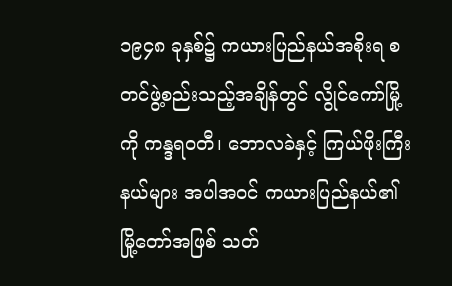၁၉၄၈ ခုနှစ်၌ ကယားပြည်နယ်အစိုးရ စတင်ဖွဲ့စည်းသည့်အချိန်တွင် လွိုင်ကော်မြို့ကို ကန္ဒရဝတီ၊ ဘောလခဲနှင့် ကြယ်ဖိုးကြီးနယ်များ အပါအဝင် ကယားပြည်နယ်၏ မြို့တော်အဖြစ် သတ်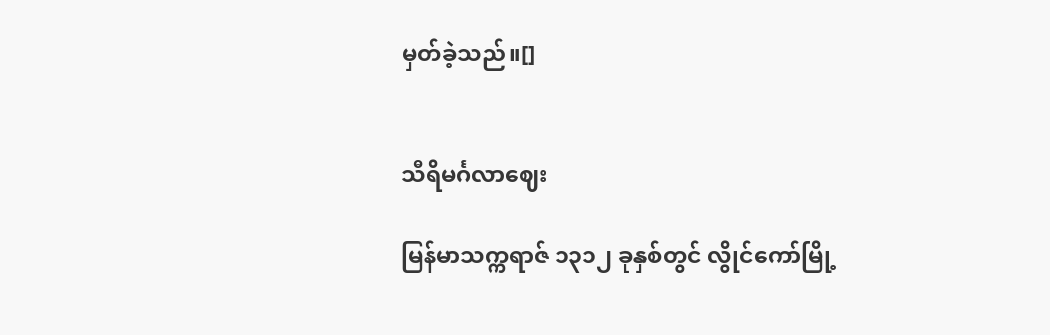မှတ်ခဲ့သည်။[]


သီရိမင်္ဂလာဈေး

မြန်မာသက္ကရာဇ် ၁၃၁၂ ခုနှစ်တွင် လွိုင်ကော်မြို့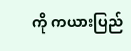ကို ကယားပြည်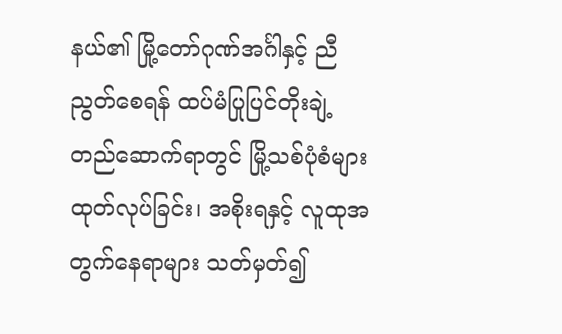နယ်၏ မြို့တော်ဂုဏ်အင်္ဂါနှင့် ညီညွတ်စေရန် ထပ်မံပြုပြင်တိုးချဲ့ တည်ဆောက်ရာတွင် မြို့သစ်ပုံစံများထုတ်လုပ်ခြင်း၊ အစိုးရနှင့် လူထုအတွက်နေရာများ သတ်မှတ်၍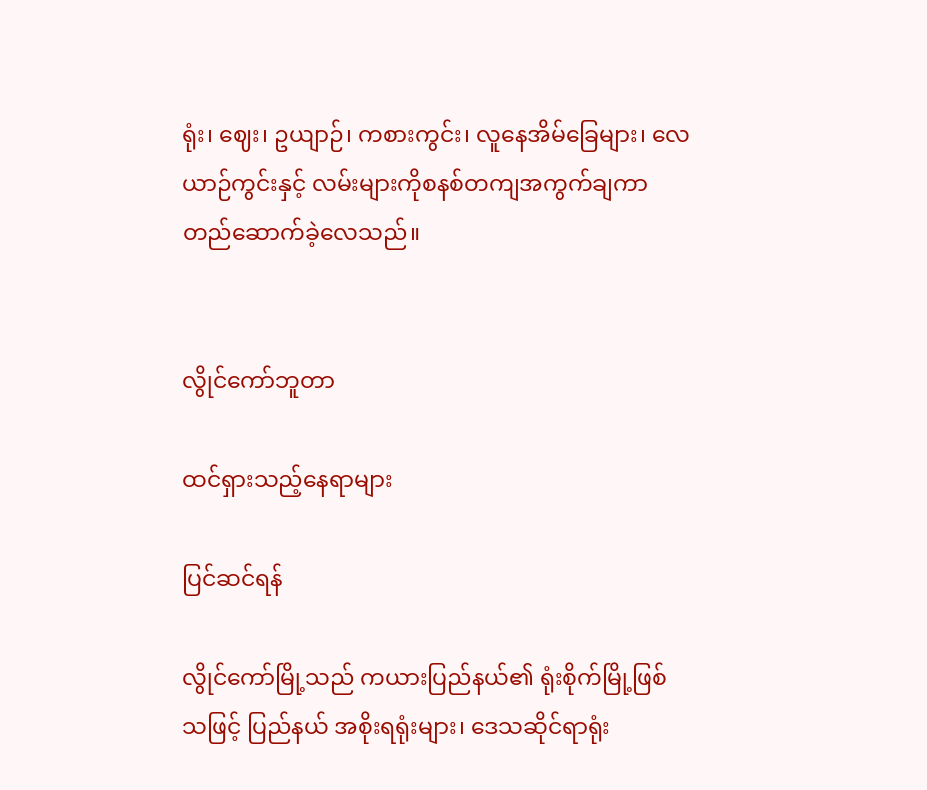ရုံး၊ ဈေး၊ ဥယျာဉ်၊ ကစားကွင်း၊ လူနေအိမ်ခြေများ၊ လေယာဉ်ကွင်းနှင့် လမ်းများကိုစနစ်တကျအကွက်ချကာ တည်ဆောက်ခဲ့လေသည်။


လွိုင်ကော်ဘူတာ

ထင်ရှားသည့်နေရာများ

ပြင်ဆင်ရန်

လွိုင်ကော်မြို့သည် ကယားပြည်နယ်၏ ရုံးစိုက်မြို့ဖြစ်သဖြင့် ပြည်နယ် အစိုးရရုံးများ၊ ဒေသဆိုင်ရာရုံး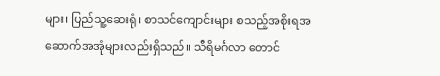များ၊ ပြည်သူ့ဆေးရုံ၊ စာသင်ကျောင်းများ စသည့်အစိုးရအဆောက်အအုံများလည်းရှိသည်။ သီရိမင်္ဂလာ တောင်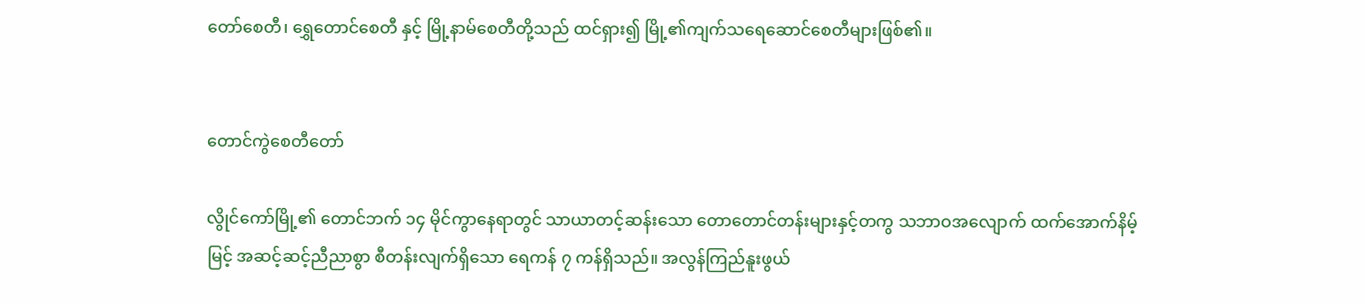တော်စေတီ၊ ရွှေတောင်စေတီ နှင့် မြို့နာမ်စေတီတို့သည် ထင်ရှား၍ မြို့၏ကျက်သရေဆောင်စေတီများဖြစ်၏။


တောင်ကွဲစေတီတော်

လွိုင်ကော်မြို့၏ တောင်ဘက် ၁၄ မိုင်ကွာနေရာတွင် သာယာတင့်ဆန်းသော တောတောင်တန်းများနှင့်တကွ သဘာဝအလျောက် ထက်အောက်နိမ့်မြင့် အဆင့်ဆင့်ညီညာစွာ စီတန်းလျက်ရှိသော ရေကန် ၇ ကန်ရှိသည်။ အလွန်ကြည်နူးဖွယ်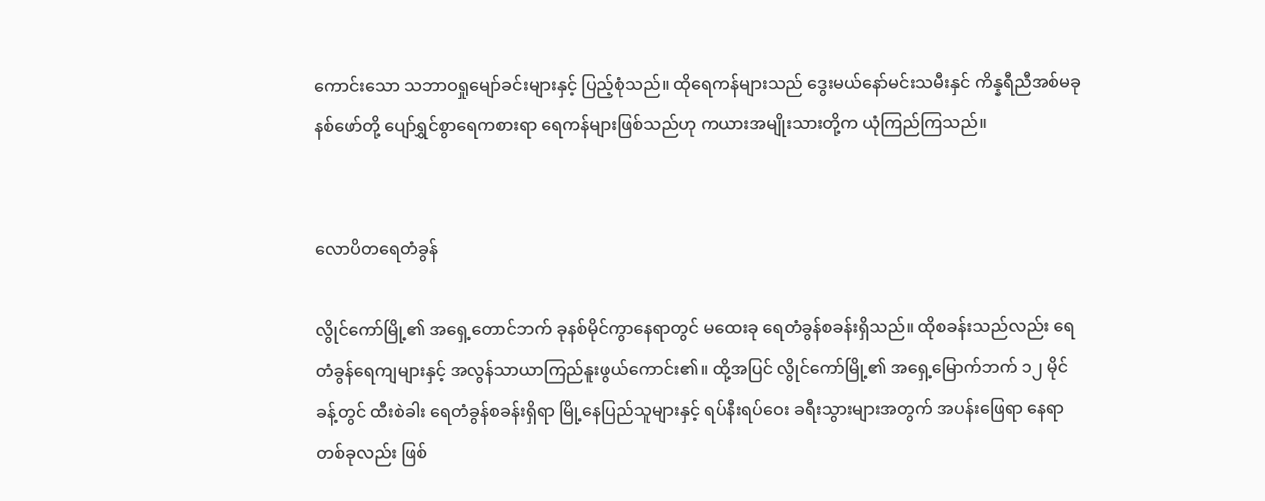ကောင်းသော သဘာဝရှုမျော်ခင်းများနှင့် ပြည့်စုံသည်။ ထိုရေကန်များသည် ဒွေးမယ်နော်မင်းသမီးနှင် ကိန္နရီညီအစ်မခုနစ်ဖော်တို့ ပျော်ရွှင်စွာရေကစားရာ ရေကန်များဖြစ်သည်ဟု ကယားအမျိုးသားတို့က ယုံကြည်ကြသည်။


လောပိတရေတံခွန်

လွိုင်ကော်မြို့၏ အရှေ့တောင်ဘက် ခုနစ်မိုင်ကွာနေရာတွင် မထေးခု ရေတံခွန်စခန်းရှိသည်။ ထိုစခန်းသည်လည်း ရေတံခွန်ရေကျများနှင့် အလွန်သာယာကြည်နူးဖွယ်ကောင်း၏။ ထို့အပြင် လွိုင်ကော်မြို့၏ အရှေ့မြောက်ဘက် ၁၂ မိုင်ခန့်တွင် ထီးစဲခါး ရေတံခွန်စခန်းရှိရာ မြို့နေပြည်သူများနှင့် ရပ်နီးရပ်ဝေး ခရီးသွားများအတွက် အပန်းဖြေရာ နေရာတစ်ခုလည်း ဖြစ်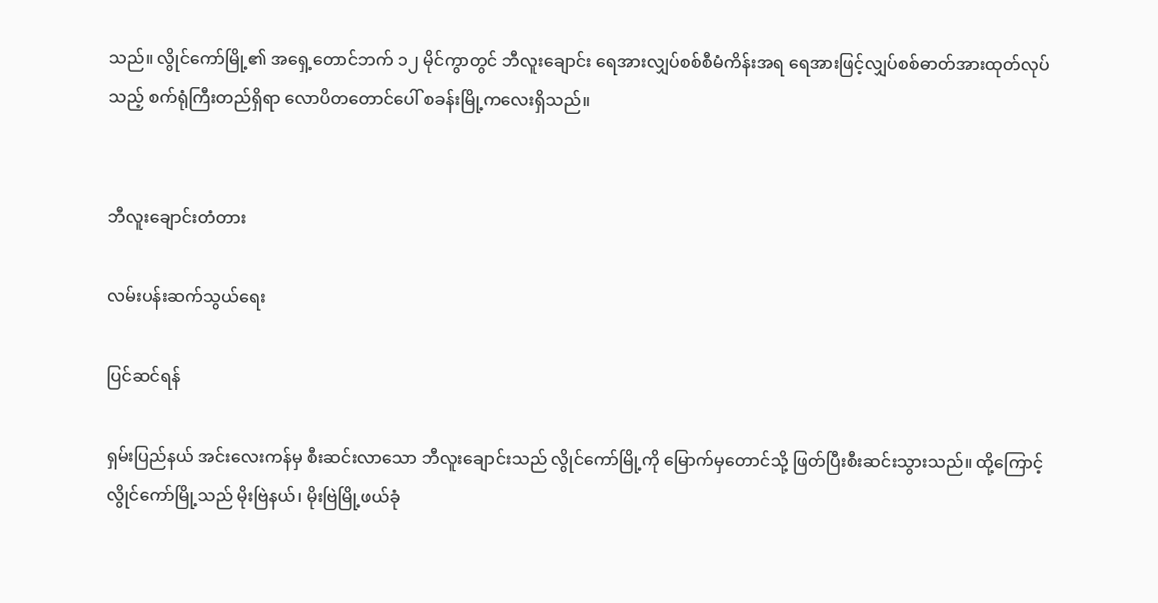သည်။ လွိုင်ကော်မြို့၏ အရှေ့တောင်ဘက် ၁၂ မိုင်ကွာတွင် ဘီလူးချောင်း ရေအားလျှပ်စစ်စီမံကိန်းအရ ရေအားဖြင့်လျှပ်စစ်ဓာတ်အားထုတ်လုပ်သည့် စက်ရုံကြီးတည်ရှိရာ လောပိတတောင်ပေါ် စခန်းမြို့ကလေးရှိသည်။


ဘီလူးချောင်းတံတား

လမ်းပန်းဆက်သွယ်ရေး

ပြင်ဆင်ရန်

ရှမ်းပြည်နယ် အင်းလေးကန်မှ စီးဆင်းလာသော ဘီလူးချောင်းသည် လွိုင်ကော်မြို့ကို မြောက်မှတောင်သို့ ဖြတ်ပြီးစီးဆင်းသွားသည်။ ထို့ကြောင့် လွိုင်ကော်မြို့သည် မိုးဗြဲနယ်၊ မိုးဗြဲမြို့ဖယ်ခုံ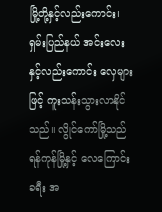မြို့တို့နှင့်လည်းကောင်း၊ ရှမ်းပြည်နယ် အင်းလေးနှင့်လည်းကောင်း လှေများဖြင့် ကူးသန်းသွားလာနိုင်သည်။ လွိုင်ကော်မြို့သည် ရန်ကုန်မြို့နှင့် လေကြောင်းခရီး အ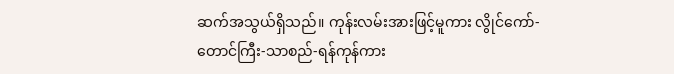ဆက်အသွယ်ရှိသည်။ ကုန်းလမ်းအားဖြင့်မူကား လွိုင်ကော်-တောင်ကြီး-သာစည်-ရန်ကုန်ကား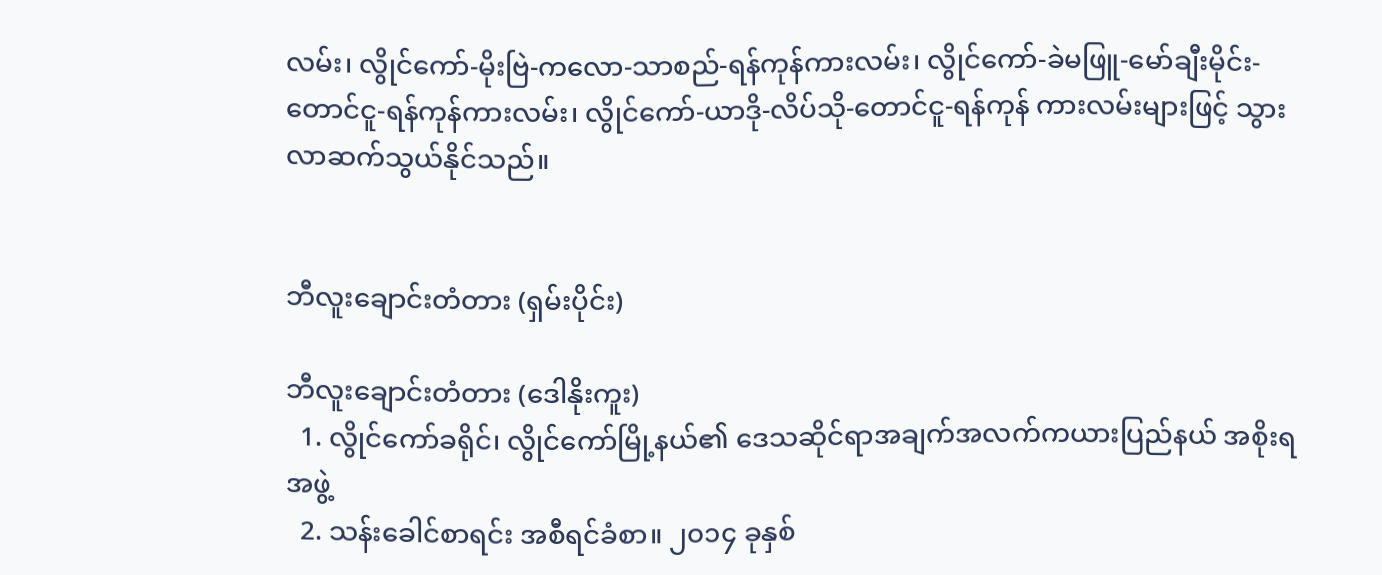လမ်း၊ လွိုင်ကော်-မိုးဗြဲ-ကလော-သာစည်-ရန်ကုန်ကားလမ်း၊ လွိုင်ကော်-ခဲမဖြူ-မော်ချီးမိုင်း-တောင်ငူ-ရန်ကုန်ကားလမ်း၊ လွိုင်ကော်-ယာဒို-လိပ်သို-တောင်ငူ-ရန်ကုန် ကားလမ်းများဖြင့် သွားလာဆက်သွယ်နိုင်သည်။


ဘီလူးချောင်းတံတား (ရှမ်းပိုင်း)

ဘီလူးချောင်းတံတား (ဒေါနိုးကူး)
  1. လွိုင်ကော်ခရိုင်၊ လွိုင်ကော်မြို့နယ်၏ ဒေသဆိုင်ရာအချက်အလက်ကယားပြည်နယ် အစိုးရအဖွဲ့
  2. သန်းခေါင်စာရင်း အစီရင်ခံစာ။ ၂၀၁၄ ခုနှစ်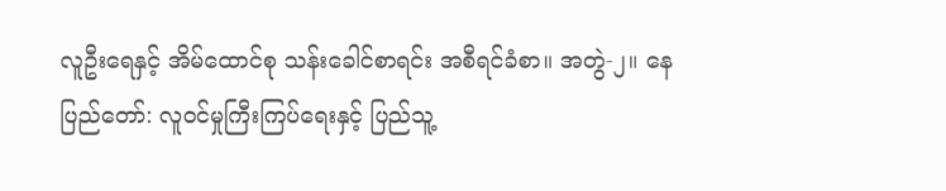လူဦးရေနှင့် အိမ်ထောင်စု သန်းခေါင်စာရင်း အစီရင်ခံစာ။ အတွဲ-၂။ နေပြည်တော်: လူဝင်မှုကြီးကြပ်ရေးနှင့် ပြည်သူ့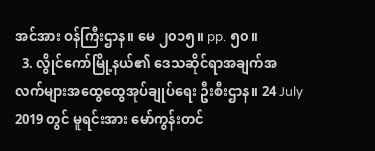အင်အား ဝန်ကြီးဌာန။ မေ ၂၀၁၅။ pp. ၅၀။
  3. လွိုင်ကော်မြို့နယ်၏ ဒေသဆိုင်ရာအချက်အလက်များအထွေထွေအုပ်ချုပ်ရေး ဦးစီးဌာန။ 24 July 2019 တွင် မူရင်းအား မော်ကွန်းတင်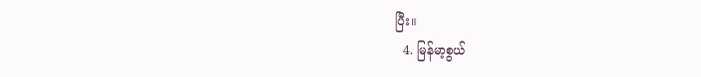ပြီး။
  4. မြန်မာ့စွယ်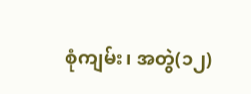စုံကျမ်း၊ အတွဲ(၁၂)